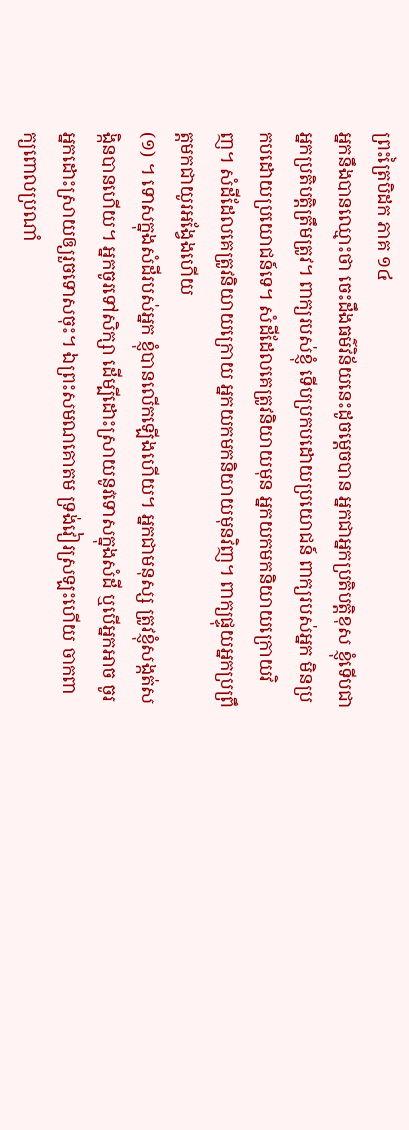ព្រះត្រៃបិដក ភាគ ១៤
អ្នកនឹងបានឈ្មោះថា ចេះដឹងធម៌វិន័យនេះដូចម្តេចបាន អ្នកជាអ្នកប្រតិបត្តិខុស ខ្ញុំទើបជាអ្នកប្រតិបត្តិត្រឹមត្រូវ។ ពាក្យរបស់ខ្ញុំ ទើបប្រកបដោយប្រយោជន៍ ពាក្យរបស់អ្នក មិនប្រកបដោយប្រយោជន៍ទេ។ សំដីដែលគេត្រូវនិយាយមុន អ្នកយកមកនិយាយក្រោយវិញ។ សំដីដែលគេត្រូវនិយាយក្រោយ អ្នកយកមកនិយាយមុនវិញ។ ពាក្យផ្ទុយអ្នកប្រព្រឹត្តមកជាយូរអង្វែងហើយ
(១) ។ ទោសក្នុងសំដីរបស់អ្នក ខ្ញុំបានលើកឡើងហើយ។ អ្នកជាមនុស្ស ត្រូវខ្ញុំសង្កត់សង្កិនបានហើយ។ អ្នកចូរទៅសិក្សា ដើម្បីដោះស្រាយនូវទោសក្នុងសំដី ឬបើអ្នកអាច ចូរអ្នកដោះស្រាយឲ្យរួចទោសចុះ។ ឯព្រះសមណគោតម ទ្រង់វៀរស្រឡះហើយ ចាកពាក្យពោលប្រណាំ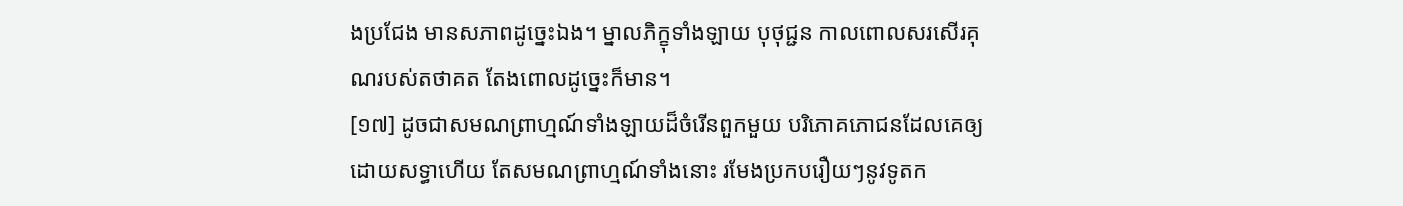ងប្រជែង មានសភាពដូច្នេះឯង។ ម្នាលភិក្ខុទាំងឡាយ បុថុជ្ជន កាលពោលសរសើរគុណរបស់តថាគត តែងពោលដូច្នេះក៏មាន។
[១៧] ដូចជាសមណព្រាហ្មណ៍ទាំងឡាយដ៏ចំរើនពួកមួយ បរិភោគភោជនដែលគេឲ្យដោយសទ្ធាហើយ តែសមណព្រាហ្មណ៍ទាំងនោះ រមែងប្រកបរឿយៗនូវទូតក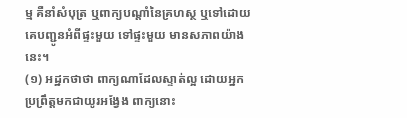ម្ម គឺនាំសំបុត្រ ឬពាក្យបណ្តាំនៃគ្រហស្ថ ឬទៅដោយគេបញ្ជូនអំពីផ្ទះមួយ ទៅផ្ទះមួយ មានសភាពយ៉ាងនេះ។
(១) អដ្ឋកថាថា ពាក្យណាដែលស្ទាត់ល្អ ដោយអ្នកប្រព្រឹត្តមកជាយូរអង្វែង ពាក្យនោះ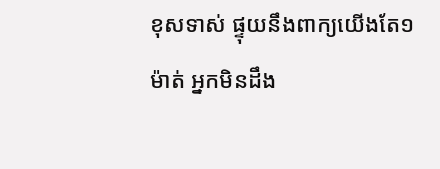ខុសទាស់ ផ្ទុយនឹងពាក្យយើងតែ១ម៉ាត់ អ្នកមិនដឹង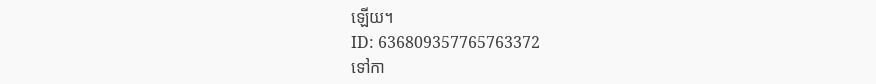ឡើយ។
ID: 636809357765763372
ទៅកា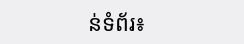ន់ទំព័រ៖